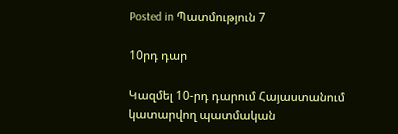Posted in Պատմություն 7

10րդ դար

Կազմել 10-րդ դարում Հայաստանում կատարվող պատմական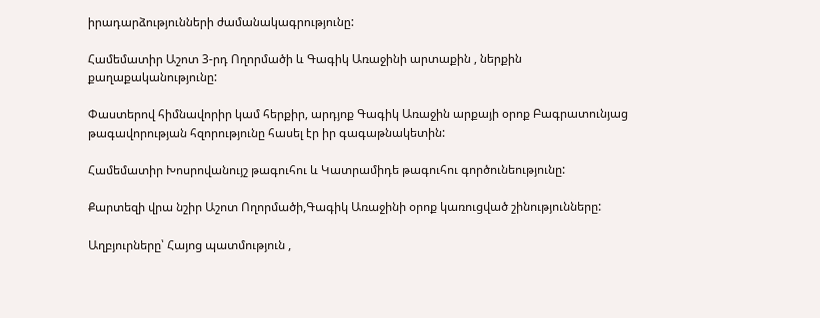իրադարձությունների ժամանակագրությունը:

Համեմատիր Աշոտ 3-րդ Ողորմածի և Գագիկ Առաջինի արտաքին , ներքին քաղաքականությունը:

Փաստերով հիմնավորիր կամ հերքիր, արդյոք Գագիկ Առաջին արքայի օրոք Բագրատունյաց թագավորության հզորությունը հասել էր իր գագաթնակետին:

Համեմատիր Խոսրովանույշ թագուհու և Կատրամիդե թագուհու գործունեությունը:

Քարտեզի վրա նշիր Աշոտ Ողորմածի,Գագիկ Առաջինի օրոք կառուցված շինությունները:

Աղբյուրները՝ Հայոց պատմություն ,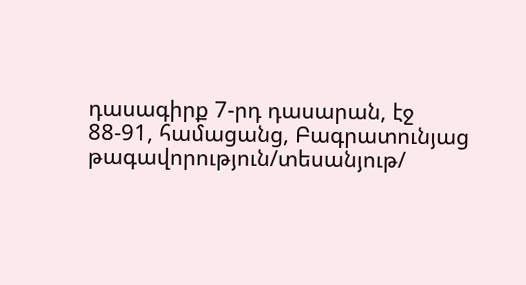դասագիրք 7-րդ դասարան, էջ 88-91, համացանց, Բագրատունյաց թագավորություն/տեսանյութ/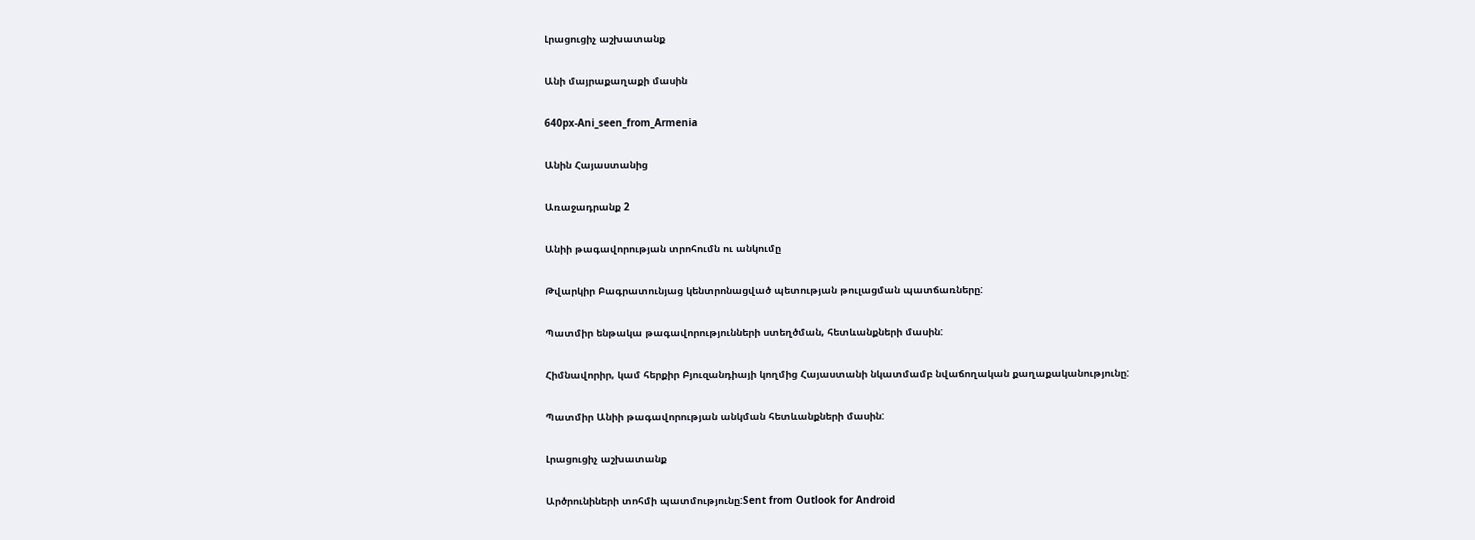Լրացուցիչ աշխատանք

Անի մայրաքաղաքի մասին

640px-Ani_seen_from_Armenia

Անին Հայաստանից

Առաջադրանք 2

Անիի թագավորության տրոհումն ու անկումը

Թվարկիր Բագրատունյաց կենտրոնացված պետության թուլացման պատճառները:

Պատմիր ենթակա թագավորությունների ստեղծման, հետևանքների մասին:

Հիմնավորիր, կամ հերքիր Բյուզանդիայի կողմից Հայաստանի նկատմամբ նվաճողական քաղաքականությունը:

Պատմիր Անիի թագավորության անկման հետևանքների մասին:

Լրացուցիչ աշխատանք

Արծրունիների տոհմի պատմությունը:Sent from Outlook for Android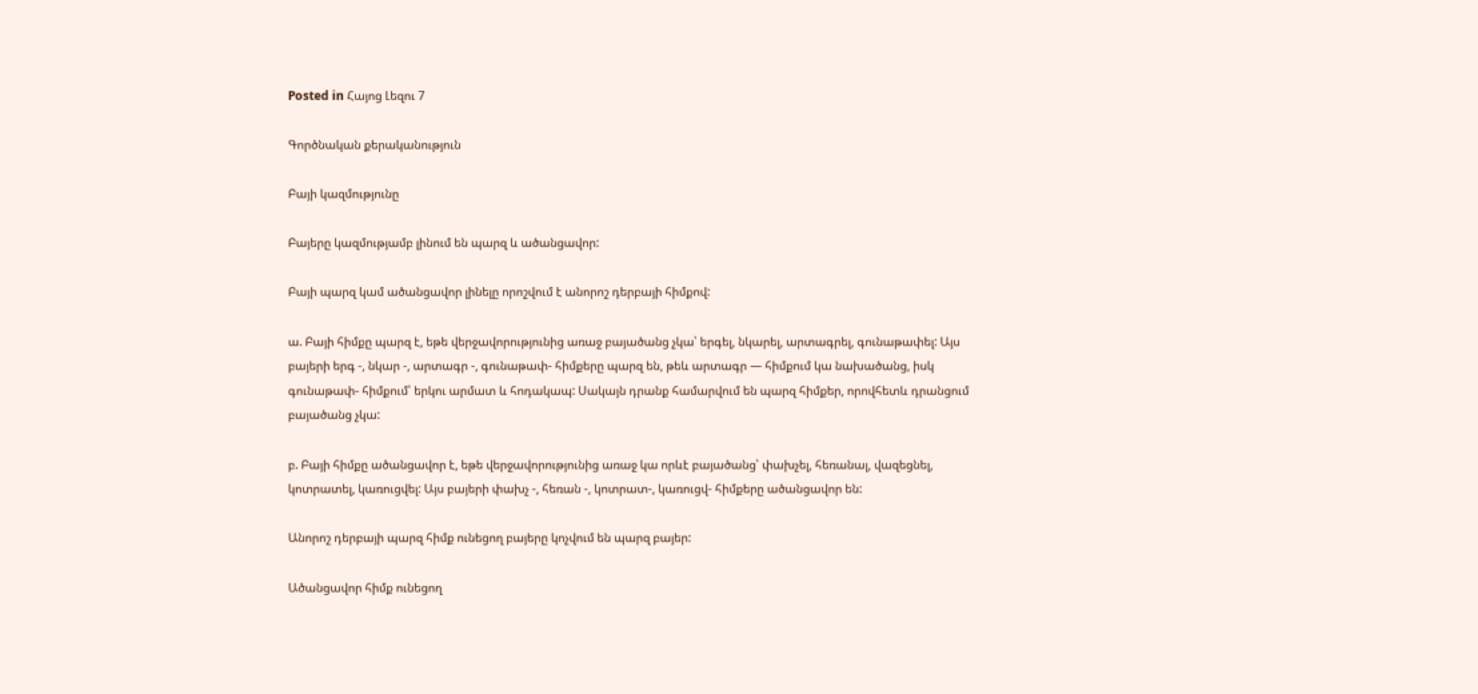Posted in Հայոց Լեզու 7

Գործնական քերականություն

Բայի կազմությունը

Բայերը կազմությամբ լինում են պարզ և ածանցավոր:

Բայի պարզ կամ ածանցավոր լինելը որոշվում է անորոշ դերբայի հիմքով:

ա. Բայի հիմքը պարզ է, եթե վերջավորությունից առաջ բայածանց չկա՝ երգել, նկարել, արտագրել, գունաթափել: Այս բայերի երգ -, նկար -, արտագր -, գունաթափ- հիմքերը պարզ են, թեև արտագր — հիմքում կա նախածանց, իսկ գունաթափ- հիմքում՝ երկու արմատ և հոդակապ: Սակայն դրանք համարվում են պարզ հիմքեր, որովհետև դրանցում բայածանց չկա:

բ. Բայի հիմքը ածանցավոր է, եթե վերջավորությունից առաջ կա որևէ բայածանց՝ փախչել, հեռանալ, վազեցնել, կոտրատել, կառուցվել: Այս բայերի փախչ -, հեռան -, կոտրատ-, կառուցվ- հիմքերը ածանցավոր են:

Անորոշ դերբայի պարզ հիմք ունեցող բայերը կոչվում են պարզ բայեր:

Ածանցավոր հիմք ունեցող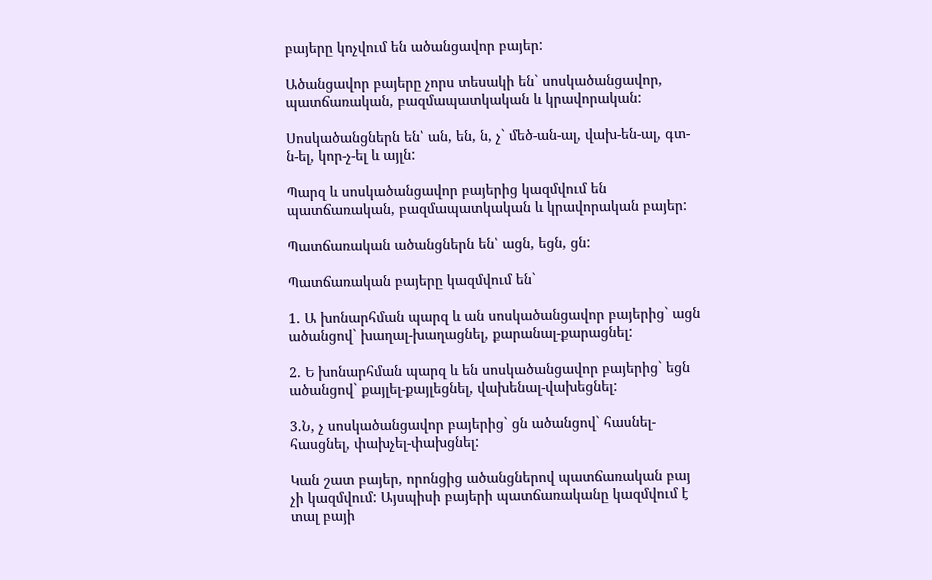բայերը կոչվում են ածանցավոր բայեր:

Ածանցավոր բայերը չորս տեսակի են` սոսկածանցավոր, պատճառական, բազմապատկական և կրավորական:

Սոսկածանցներն են՝ ան, են, ն, չ` մեծ-ան-ալ, վախ-են-ալ, գտ-ն-ել, կոր-չ-ել և այլն:

Պարզ և սոսկածանցավոր բայերից կազմվում են պատճառական, բազմապատկական և կրավորական բայեր:

Պատճառական ածանցներն են՝ ացն, եցն, ցն:

Պատճառական բայերը կազմվում են`

1. Ա խոնարհման պարզ և ան սոսկածանցավոր բայերից` ացն ածանցով` խաղալ-խաղացնել, քարանալ-քարացնել:

2. Ե խոնարհման պարզ և են սոսկածանցավոր բայերից` եցն ածանցով` քայլել-քայլեցնել, վախենալ-վախեցնել:

3.Ն, չ սոսկածանցավոր բայերից` ցն ածանցով` հասնել-հասցնել, փախչել-փախցնել:

Կան շատ բայեր, որոնցից ածանցներով պատճառական բայ չի կազմվում: Այսպիսի բայերի պատճառականը կազմվում է տալ բայի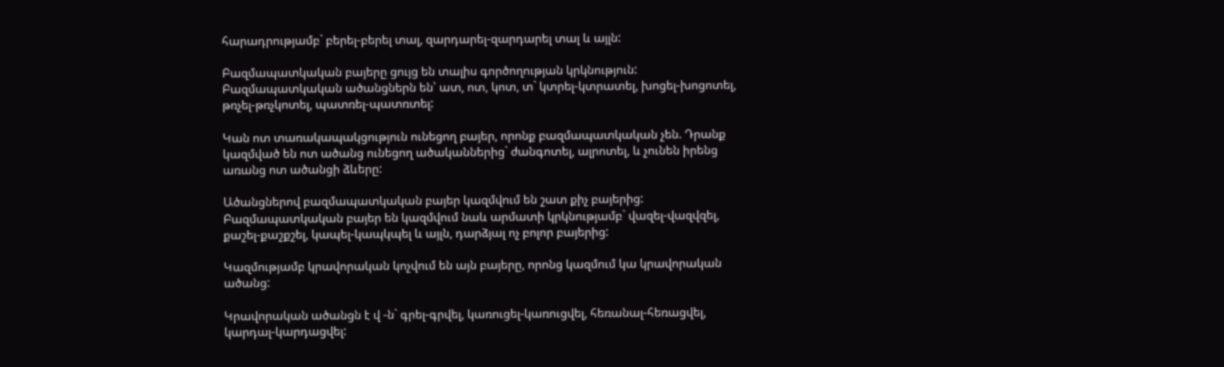հարադրությամբ` բերել-բերել տալ, զարդարել-զարդարել տալ և այլն:

Բազմապատկական բայերը ցույց են տալիս գործողության կրկնություն:
Բազմապատկական ածանցներն են՝ ատ, ոտ, կոտ, տ` կտրել-կտրատել, խոցել-խոցոտել, թռչել-թռչկոտել, պատռել-պատռտել:

Կան ոտ տառակապակցություն ունեցող բայեր, որոնք բազմապատկական չեն. Դրանք կազմված են ոտ ածանց ունեցող ածականներից` ժանգոտել, ալրոտել, և չունեն իրենց առանց ոտ ածանցի ձևերը:

Ածանցներով բազմապատկական բայեր կազմվում են շատ քիչ բայերից: Բազմապատկական բայեր են կազմվում նաև արմատի կրկնությամբ` վազել-վազվզել, քաշել-քաշքշել, կապել-կապկպել և այլն, դարձյալ ոչ բոլոր բայերից:

Կազմությամբ կրավորական կոչվում են այն բայերը, որոնց կազմում կա կրավորական ածանց:

Կրավորական ածանցն է վ -ն` գրել-գրվել, կառուցել-կառուցվել, հեռանալ-հեռացվել, կարդալ-կարդացվել: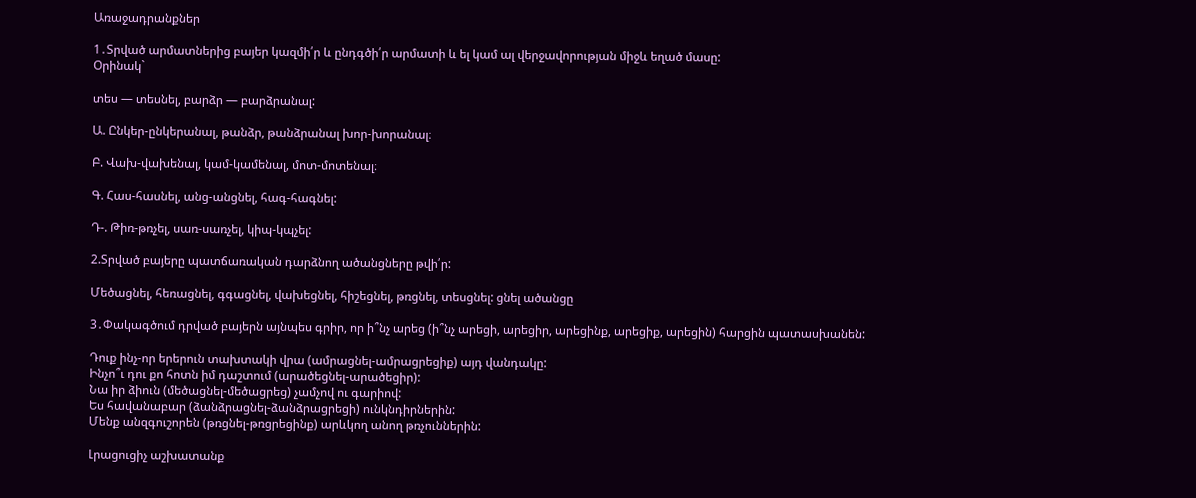Առաջադրանքներ

1․Տրված արմատներից բայեր կազմի՛ր և ընդգծի՛ր արմատի և ել կամ ալ վերջավորության միջև եղած մասը:
Օրինակ`

տես — տեսնել, բարձր — բարձրանալ:

Ա. Ընկեր-ընկերանալ, թանձր, թանձրանալ խոր-խորանալ։

Բ. Վախ-վախենալ, կամ-կամենալ, մոտ-մոտենալ։

Գ. Հաս-հասնել, անց-անցնել, հագ-հագնել:

Դ-. Թիռ-թռչել, սառ-սառչել, կիպ-կպչել:

2.Տրված բայերը պատճառական դարձնող ածանցները թվի՛ր:

Մեծացնել, հեռացնել, գգացնել, վախեցնել, հիշեցնել, թռցնել, տեսցնել: ցնել ածանցը

3․Փակագծում դրված բայերն այնպես գրիր, որ ի՞նչ արեց (ի՞նչ արեցի, արեցիր, արեցինք, արեցիք, արեցին) հարցին պատասխանեն:

Դուք ինչ-որ երերուն տախտակի վրա (ամրացնել-ամրացրեցիք) այդ վանդակը:
Ինչո՞ւ դու քո հոտն իմ դաշտում (արածեցնել-արածեցիր):
Նա իր ձիուն (մեծացնել-մեծացրեց) չամչով ու գարիով:
Ես հավանաբար (ձանձրացնել-ձանձրացրեցի) ունկնդիրներին:
Մենք անզգուշորեն (թռցնել-թռցրեցինք) արևկող անող թռչուններին:

Լրացուցիչ աշխատանք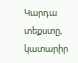Կարդա տեքստը, կատարիր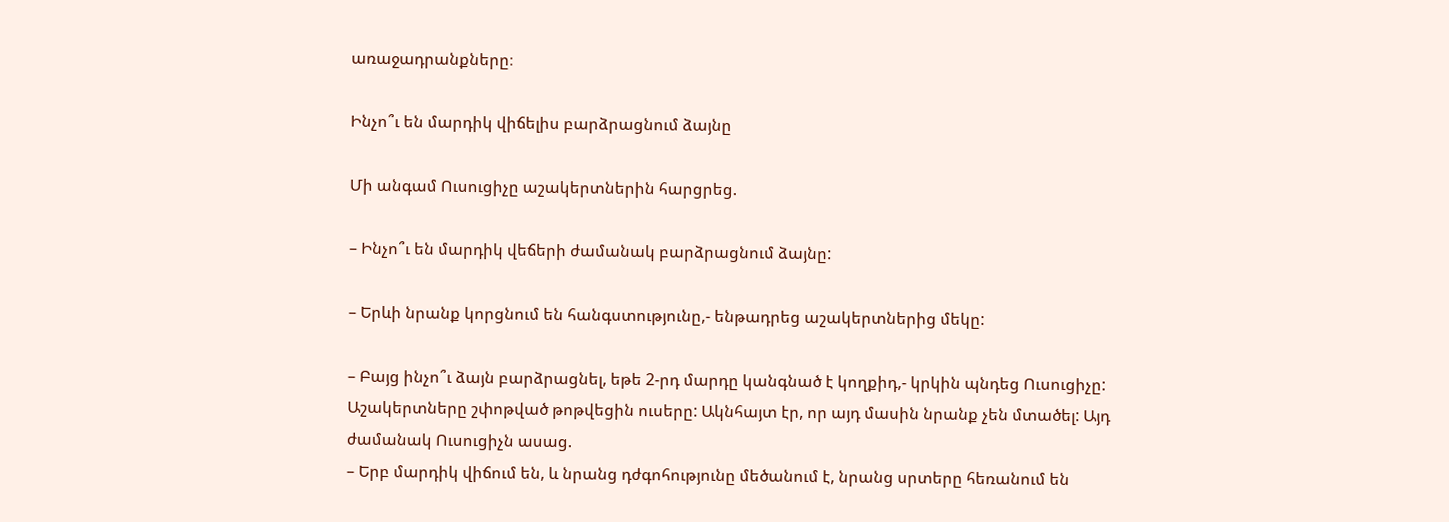առաջադրանքները։

Ինչո՞ւ են մարդիկ վիճելիս բարձրացնում ձայնը

Մի անգամ Ուսուցիչը աշակերտներին հարցրեց.

– Ինչո՞ւ են մարդիկ վեճերի ժամանակ բարձրացնում ձայնը:

– Երևի նրանք կորցնում են հանգստությունը,- ենթադրեց աշակերտներից մեկը:

– Բայց ինչո՞ւ ձայն բարձրացնել, եթե 2-րդ մարդը կանգնած է կողքիդ,- կրկին պնդեց Ուսուցիչը:
Աշակերտները շփոթված թոթվեցին ուսերը: Ակնհայտ էր, որ այդ մասին նրանք չեն մտածել: Այդ ժամանակ Ուսուցիչն ասաց.
– Երբ մարդիկ վիճում են, և նրանց դժգոհությունը մեծանում է, նրանց սրտերը հեռանում են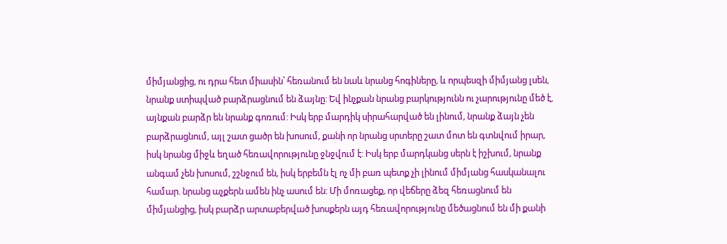միմյանցից, ու դրա հետ միասին՝ հեռանում են նաև նրանց հոգիները, և որպեսզի միմյանց լսեն, նրանք ստիպված բարձրացնում են ձայնը: Եվ ինչքան նրանց բարկությունն ու չարությունը մեծ է, այնքան բարձր են նրանք գոռում: Իսկ երբ մարդիկ սիրահարված են լինում, նրանք ձայն չեն բարձրացնում, այլ շատ ցածր են խոսում, քանի որ նրանց սրտերը շատ մոտ են գտնվում իրար, իսկ նրանց միջև եղած հեռավորությունը ջնջվում է: Իսկ երբ մարդկանց սերն է իշխում, նրանք անգամ չեն խոսում, շշնջում են, իսկ երբեմն էլ ոչ մի բառ պետք չի լինում միմյանց հասկանալու համար. նրանց աչքերն ամեն ինչ ասում են: Մի մոռացեք, որ վեճերը ձեզ հեռացնում են միմյանցից, իսկ բարձր արտաբերված խոսքերն այդ հեռավորությունը մեծացնում են մի քանի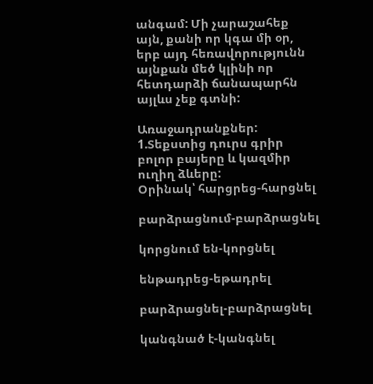անգամ: Մի չարաշահեք այն, քանի որ կգա մի օր, երբ այդ հեռավորությունն այնքան մեծ կլինի որ հետդարձի ճանապարհն այլևս չեք գտնի:

Առաջադրանքներ:
1.Տեքստից դուրս գրիր բոլոր բայերը և կազմիր ուղիղ ձևերը:
Օրինակ՝ հարցրեց-հարցնել

բարձրացնում-բարձրացնել

կորցնում են-կորցնել

ենթադրեց-եթադրել

բարձրացնել-բարձրացնել

կանգնած է-կանգնել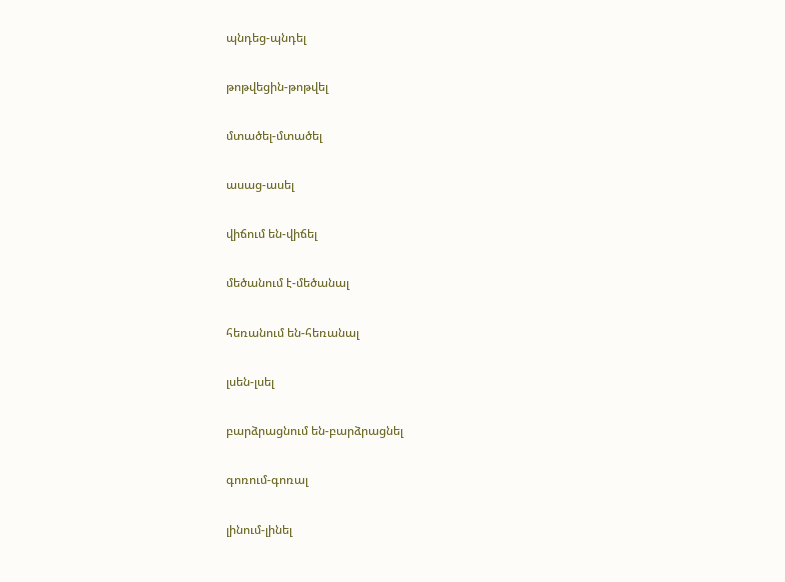պնդեց-պնդել

թոթվեցին-թոթվել

մտածել-մտածել

ասաց-ասել

վիճում են-վիճել

մեծանում է-մեծանալ

հեռանում են-հեռանալ

լսեն-լսել

բարձրացնում են-բարձրացնել

գոռում-գոռալ

լինում-լինել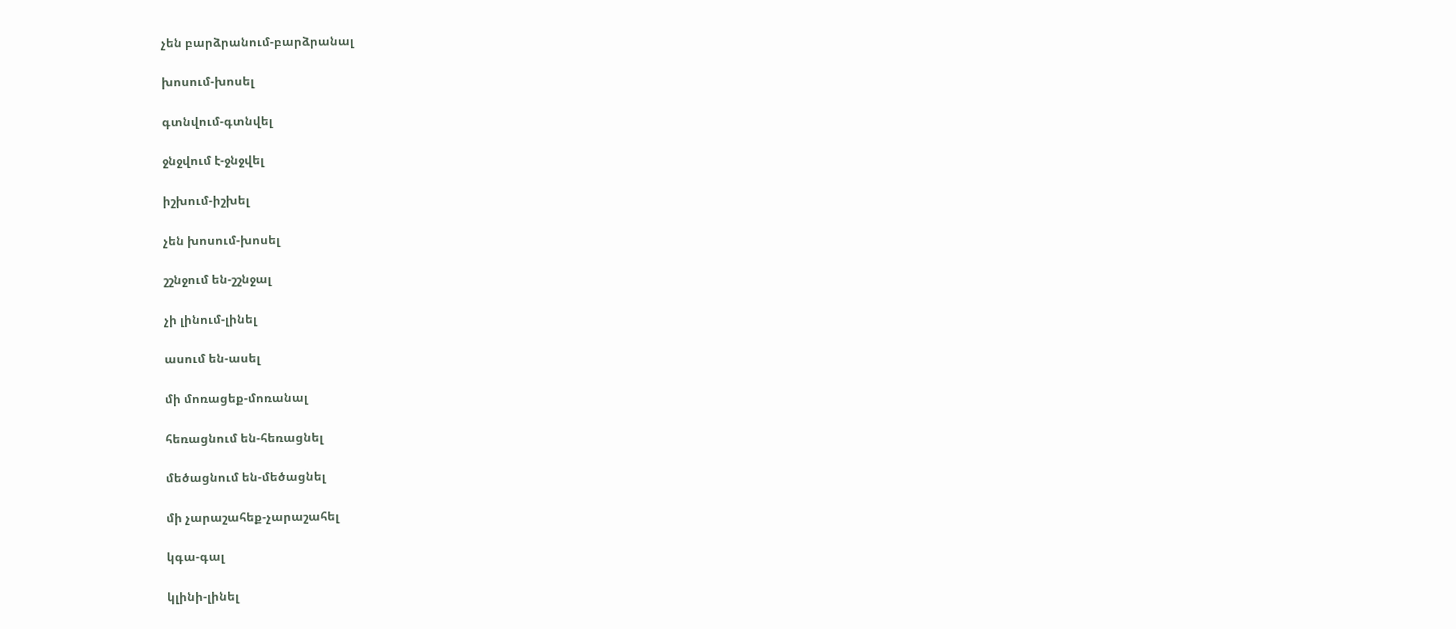չեն բարձրանում-բարձրանալ

խոսում-խոսել

գտնվում-գտնվել

ջնջվում է-ջնջվել

իշխում-իշխել

չեն խոսում-խոսել

շշնջում են-շշնջալ

չի լինում-լինել

ասում են-ասել

մի մոռացեք-մոռանալ

հեռացնում են-հեռացնել

մեծացնում են-մեծացնել

մի չարաշահեք-չարաշահել

կգա-գալ

կլինի-լինել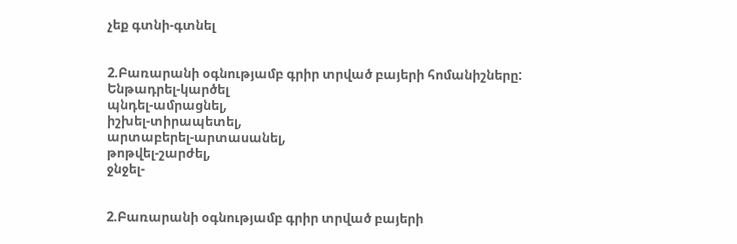չեք գտնի-գտնել


2.Բառարանի օգնությամբ գրիր տրված բայերի հոմանիշները:
Ենթադրել-կարծել
պնդել-ամրացնել,
իշխել-տիրապետել,
արտաբերել-արտասանել,
թոթվել-շարժել,
ջնջել-


2.Բառարանի օգնությամբ գրիր տրված բայերի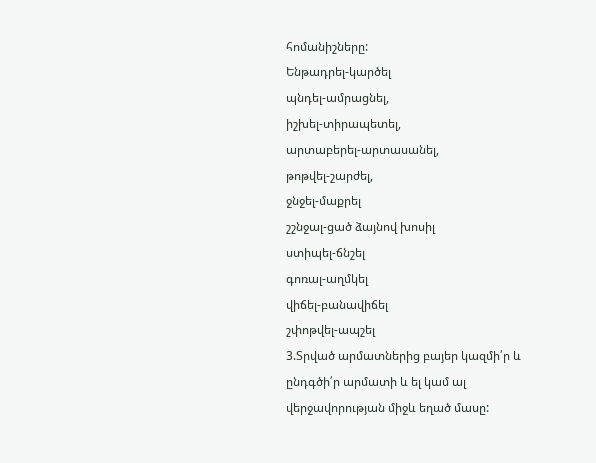հոմանիշները:
Ենթադրել-կարծել
պնդել-ամրացնել,
իշխել-տիրապետել,
արտաբերել-արտասանել,
թոթվել-շարժել,
ջնջել-մաքրել
շշնջալ-ցած ձայնով խոսիլ
ստիպել-ճնշել
գոռալ-աղմկել
վիճել-բանավիճել
շփոթվել-ապշել
3.Տրված արմատներից բայեր կազմի՛ր և ընդգծի՛ր արմատի և ել կամ ալ վերջավորության միջև եղած մասը: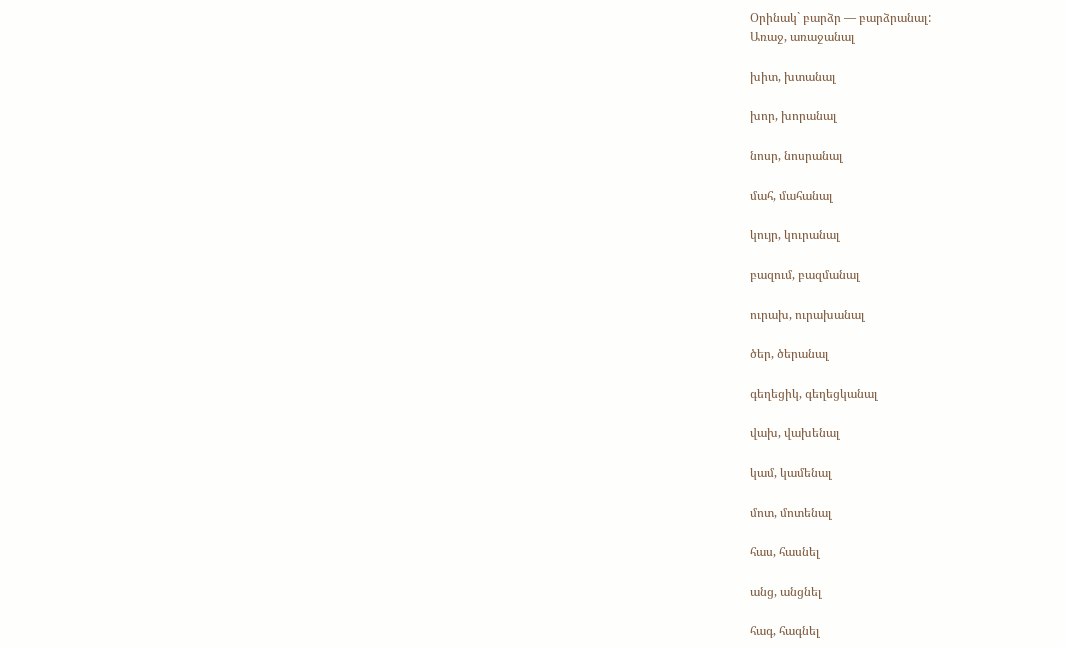Օրինակ` բարձր — բարձրանալ:
Առաջ, առաջանալ

խիտ, խտանալ

խոր, խորանալ

նոսր, նոսրանալ

մահ, մահանալ

կույր, կուրանալ

բազում, բազմանալ

ուրախ, ուրախանալ

ծեր, ծերանալ

գեղեցիկ, գեղեցկանալ

վախ, վախենալ

կամ, կամենալ

մոտ, մոտենալ

հաս, հասնել

անց, անցնել

հագ, հագնել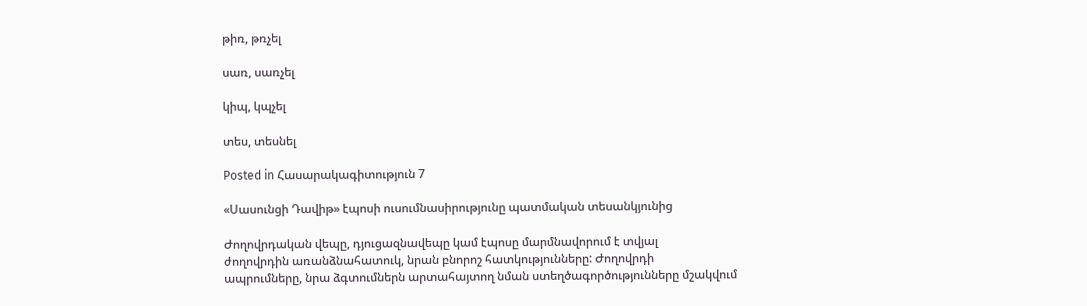թիռ, թռչել

սառ, սառչել

կիպ, կպչել

տես, տեսնել

Posted in Հասարակագիտություն 7

«Սասունցի Դավիթ» էպոսի ուսումնասիրությունը պատմական տեսանկյունից

Ժողովրդական վեպը, դյուցազնավեպը կամ էպոսը մարմնավորում է տվյալ
ժողովրդին առանձնահատուկ, նրան բնորոշ հատկությունները: Ժողովրդի
ապրումները, նրա ձգտումներն արտահայտող նման ստեղծագործությունները մշակվում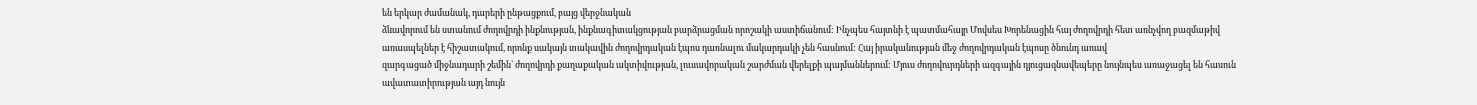են երկար ժամանակ, դարերի ընթացքում, բայց վերջնական
ձևավորում են ստանում ժողովրդի ինքնության, ինքնագիտակցության բարձրացման որոշակի աստիճանում: Ինչպես հայտնի է պատմահայր Մովսես Խորենացին հայ ժողովրդի հետ առնչվող բազմաթիվ առասպելներ է հիշատակում, որոնք սակայն տակավին ժողովրդական էպոս դառնալու մակարդակի չեն հասնում: Հայ իրականության մեջ ժողովրդական էպոսը ծնունդ առավ
զարգացած միջնադարի շեմին` ժողովրդի քաղաքական ակտիվության, լուսավորական շարժման վերելքի պայմաններում: Մյուս ժողովուրդների ազգային դյուցազնավեպերը նույնպես առաջացել են հասուն ավատատիրության այդ նույն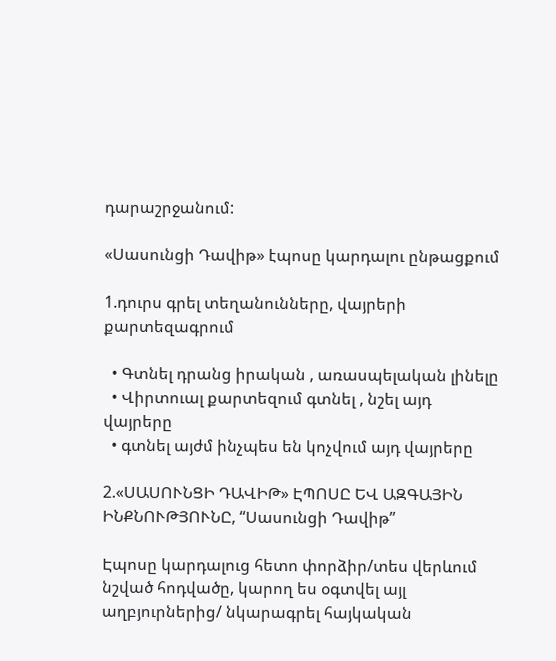դարաշրջանում:

«Սասունցի Դավիթ» էպոսը կարդալու ընթացքում

1.դուրս գրել տեղանունները, վայրերի քարտեզագրում

  • Գտնել դրանց իրական , առասպելական լինելը
  • Վիրտուալ քարտեզում գտնել , նշել այդ վայրերը
  • գտնել այժմ ինչպես են կոչվում այդ վայրերը

2.«ՍԱՍՈՒՆՑԻ ԴԱՎԻԹ» ԷՊՈՍԸ ԵՎ ԱԶԳԱՅԻՆ
ԻՆՔՆՈՒԹՅՈՒՆԸ, “Սասունցի Դավիթ”

Էպոսը կարդալուց հետո փորձիր/տես վերևում նշված հոդվածը, կարող ես օգտվել այլ աղբյուրներից/ նկարագրել հայկական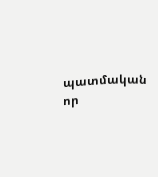պատմական որ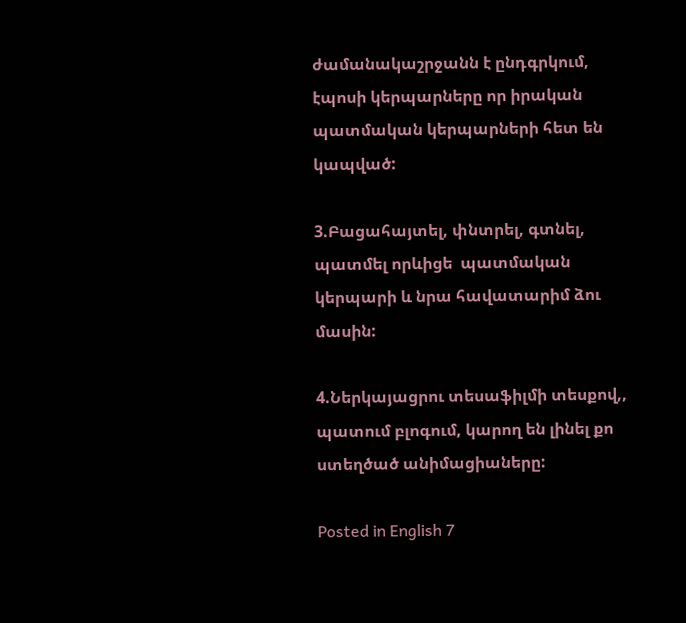ժամանակաշրջանն է ընդգրկում, էպոսի կերպարները որ իրական պատմական կերպարների հետ են կապված:

3.Բացահայտել, փնտրել, գտնել, պատմել որևիցե  պատմական կերպարի և նրա հավատարիմ ձու մասին:

4.Ներկայացրու տեսաֆիլմի տեսքով,, պատում բլոգում, կարող են լինել քո ստեղծած անիմացիաները:

Posted in English 7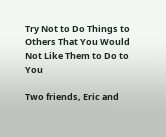Try Not to Do Things to Others That You Would Not Like Them to Do to You

Two friends, Eric and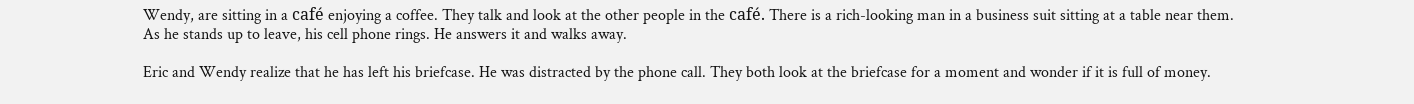Wendy, are sitting in a café enjoying a coffee. They talk and look at the other people in the café. There is a rich-looking man in a business suit sitting at a table near them. As he stands up to leave, his cell phone rings. He answers it and walks away.

Eric and Wendy realize that he has left his briefcase. He was distracted by the phone call. They both look at the briefcase for a moment and wonder if it is full of money.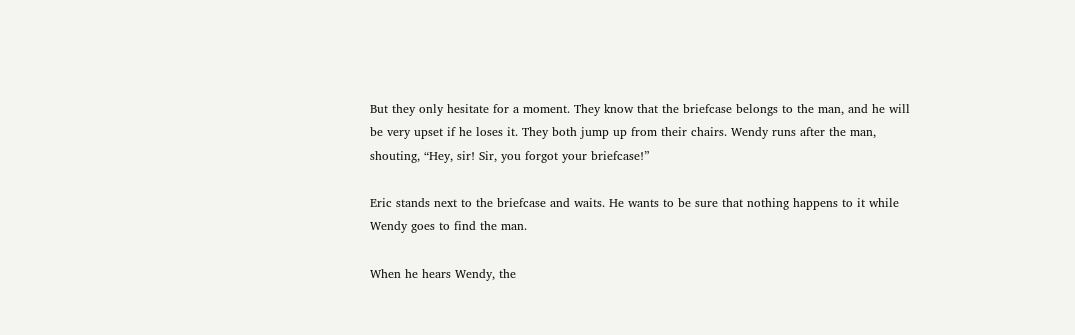But they only hesitate for a moment. They know that the briefcase belongs to the man, and he will be very upset if he loses it. They both jump up from their chairs. Wendy runs after the man, shouting, “Hey, sir! Sir, you forgot your briefcase!”

Eric stands next to the briefcase and waits. He wants to be sure that nothing happens to it while Wendy goes to find the man.

When he hears Wendy, the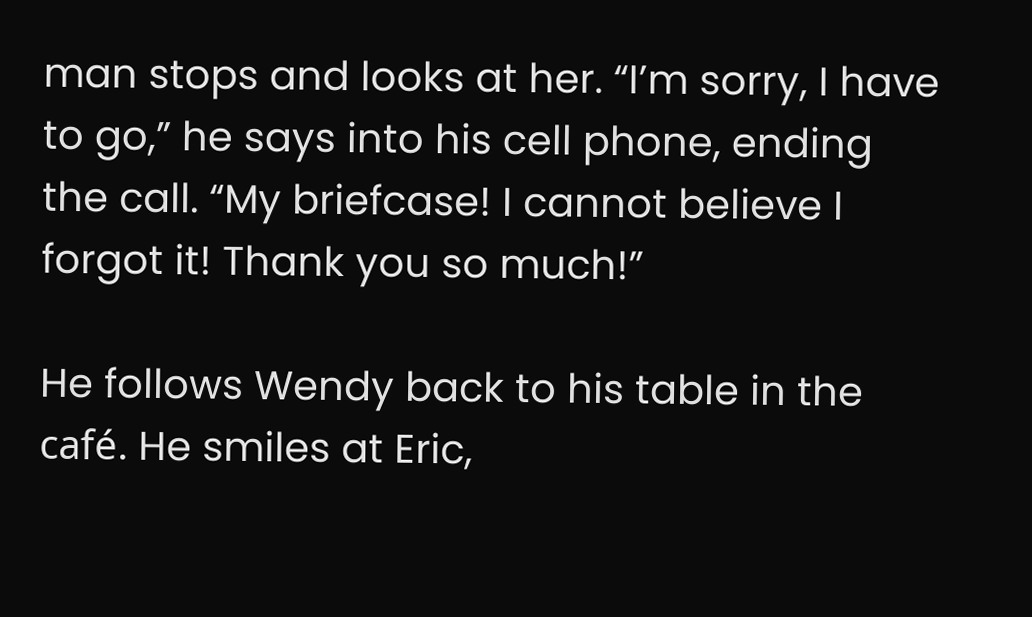man stops and looks at her. “I’m sorry, I have to go,” he says into his cell phone, ending the call. “My briefcase! I cannot believe I forgot it! Thank you so much!”

He follows Wendy back to his table in the café. He smiles at Eric,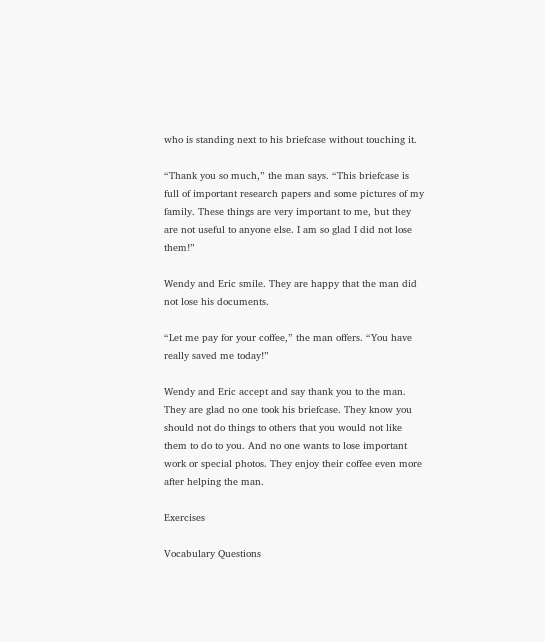who is standing next to his briefcase without touching it.

“Thank you so much,” the man says. “This briefcase is full of important research papers and some pictures of my family. These things are very important to me, but they are not useful to anyone else. I am so glad I did not lose them!”

Wendy and Eric smile. They are happy that the man did not lose his documents.

“Let me pay for your coffee,” the man offers. “You have really saved me today!”

Wendy and Eric accept and say thank you to the man. They are glad no one took his briefcase. They know you should not do things to others that you would not like them to do to you. And no one wants to lose important work or special photos. They enjoy their coffee even more after helping the man.

Exercises

Vocabulary Questions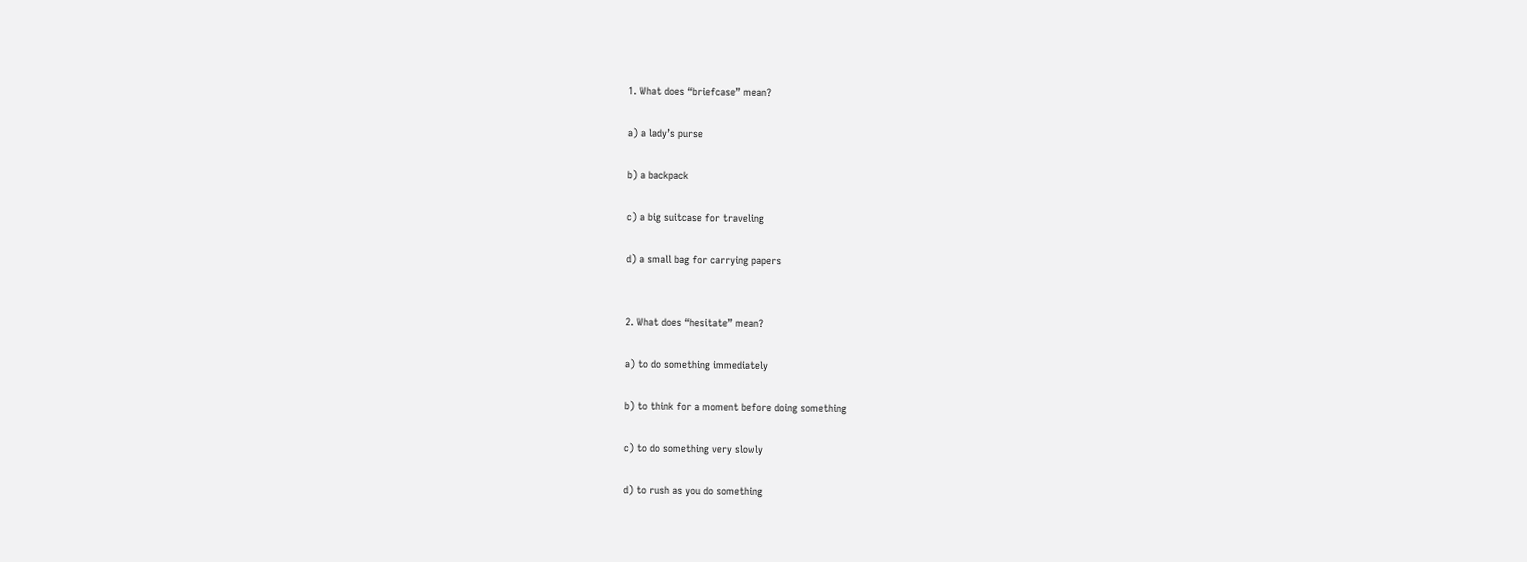1. What does “briefcase” mean?

a) a lady’s purse

b) a backpack

c) a big suitcase for traveling

d) a small bag for carrying papers


2. What does “hesitate” mean?

a) to do something immediately

b) to think for a moment before doing something

c) to do something very slowly

d) to rush as you do something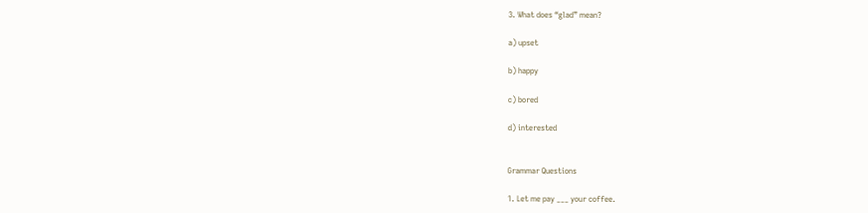3. What does “glad” mean?

a) upset

b) happy

c) bored

d) interested


Grammar Questions

1. Let me pay ___ your coffee.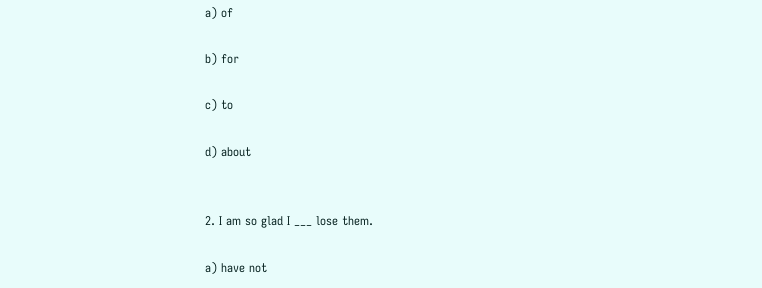a) of

b) for

c) to

d) about


2. I am so glad I ___ lose them.

a) have not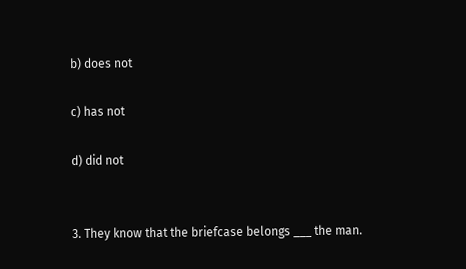b) does not

c) has not

d) did not


3. They know that the briefcase belongs ___ the man.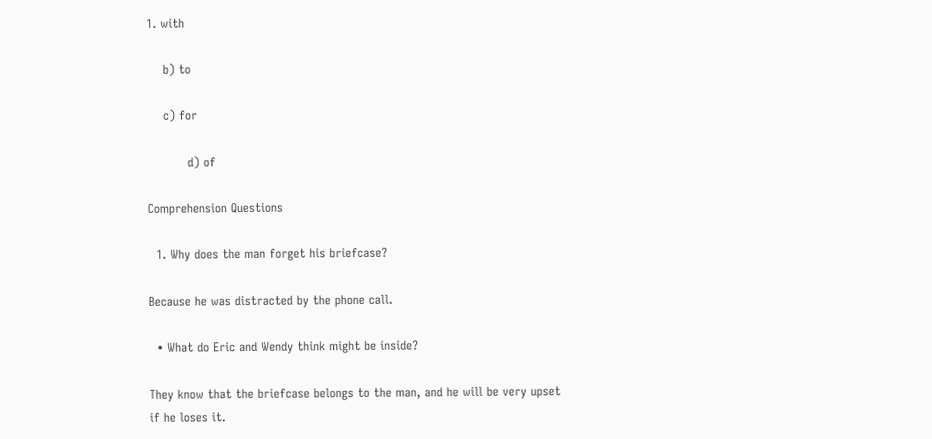1. with

    b) to

    c) for

          d) of

Comprehension Questions

  1. Why does the man forget his briefcase?

Because he was distracted by the phone call.

  • What do Eric and Wendy think might be inside?

They know that the briefcase belongs to the man, and he will be very upset if he loses it.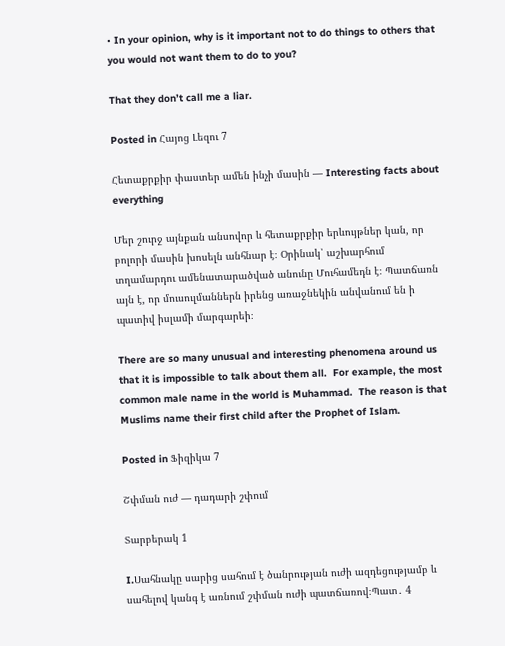• In your opinion, why is it important not to do things to others that you would not want them to do to you?

That they don’t call me a liar.

Posted in Հայոց Լեզու 7

Հետաքրքիր փաստեր ամեն ինչի մասին — Interesting facts about everything

Մեր շուրջ այնքան անսովոր և հետաքրքիր երևույթներ կան, որ բոլորի մասին խոսելն անհնար է։ Օրինակ՝ աշխարհում տղամարդու ամենատարածված անունը Մուհամեդն է։ Պատճառն այն է, որ մուսուլմաններն իրենց առաջնեկին անվանում են ի պատիվ իսլամի մարգարեի։

There are so many unusual and interesting phenomena around us that it is impossible to talk about them all.  For example, the most common male name in the world is Muhammad.  The reason is that Muslims name their first child after the Prophet of Islam.

Posted in Ֆիզիկա 7

Շփման ուժ — դադարի շփում

Տարբերակ 1

I.Սահնակը սարից սահում է ծանրության ուժի ազդեցությամբ և սահելով կանգ է առնում շփման ուժի պատճառով։Պատ․ 4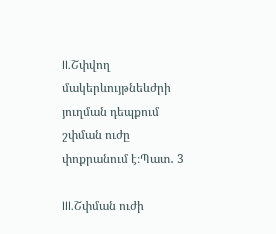II.Շփվող մակերևույթնեևժրի յուղման դեպքում շփման ուժը փոքրանում է։Պատ․ 3

III.Շփման ուժի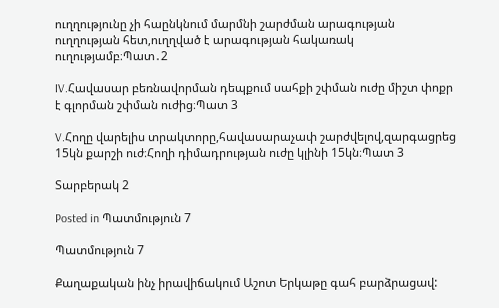ուղղությունը չի հաընկնում մարմնի շարժման արագության ուղղության հետ,ուղղված է արագության հակառակ ուղությամբ։Պատ․2

IV.Հավասար բեռնավորման դեպքում սահքի շփման ուժը միշտ փոքր է գլորման շփման ուժից։Պատ 3

V.Հողը վարելիս տրակտորը,հավասարաչափ շարժվելով,զարգացրեց 15կն քարշի ուժ։Հողի դիմադրության ուժը կլինի 15կն։Պատ 3

Տարբերակ 2

Posted in Պատմություն 7

Պատմություն 7

Քաղաքական ինչ իրավիճակում Աշոտ Երկաթը գահ բարձրացավ: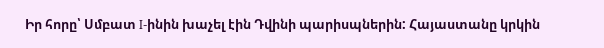Իր հորը՝ Սմբատ I-ինին խաչել էին Դվինի պարիսպներին: Հայաստանը կրկին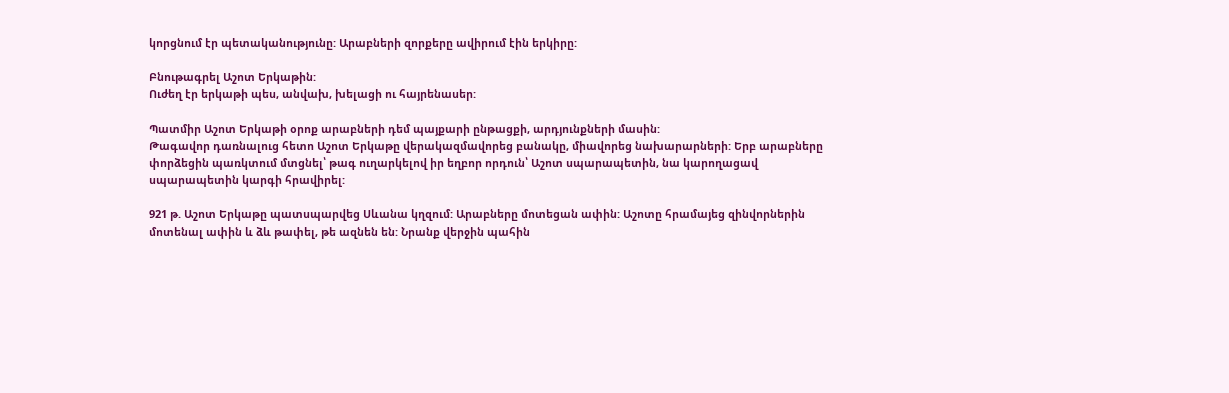կորցնում էր պետականությունը: Արաբների զորքերը ավիրում էին երկիրը:

Բնութագրել Աշոտ Երկաթին:
Ուժեղ էր երկաթի պես, անվախ, խելացի ու հայրենասեր:

Պատմիր Աշոտ Երկաթի օրոք արաբների դեմ պայքարի ընթացքի, արդյունքների մասին:
Թագավոր դառնալուց հետո Աշոտ Երկաթը վերակազմավորեց բանակը, միավորեց նախարարների: Երբ արաբները փորձեցին պառկտում մտցնել՝ թագ ուղարկելով իր եղբոր որդուն՝ Աշոտ սպարապետին, նա կարողացավ սպարապետին կարգի հրավիրել:

921 թ. Աշոտ Երկաթը պատսպարվեց Սևանա կղզում: Արաբները մոտեցան ափին: Աշոտը հրամայեց զինվորներին մոտենալ ափին և ձև թափել, թե ազնեն են: Նրանք վերջին պահին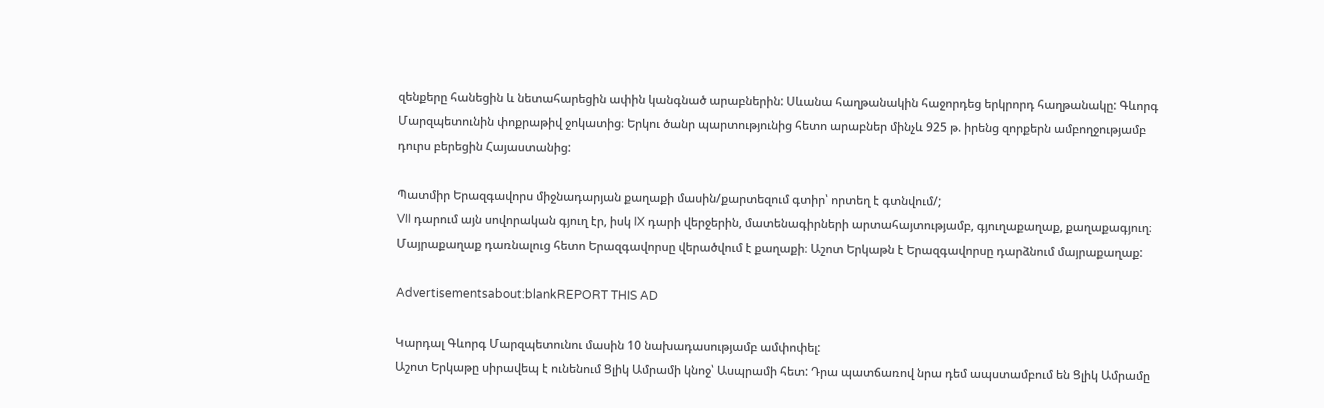զենքերը հանեցին և նետահարեցին ափին կանգնած արաբներին: Սևանա հաղթանակին հաջորդեց երկրորդ հաղթանակը: Գևորգ Մարզպետունին փոքրաթիվ ջոկատից։ Երկու ծանր պարտությունից հետո արաբներ մինչև 925 թ. իրենց զորքերն ամբողջությամբ դուրս բերեցին Հայաստանից:

Պատմիր Երազգավորս միջնադարյան քաղաքի մասին/քարտեզում գտիր՝ որտեղ է գտնվում/;
VII դարում այն սովորական գյուղ էր, իսկ IX դարի վերջերին, մատենագիրների արտահայտությամբ, գյուղաքաղաք, քաղաքագյուղ։ Մայրաքաղաք դառնալուց հետո Երազգավորսը վերածվում է քաղաքի։ Աշոտ Երկաթն է Երազգավորսը դարձնում մայրաքաղաք:

Advertisementsabout:blankREPORT THIS AD

Կարդալ Գևորգ Մարզպետունու մասին 10 նախադասությամբ ամփոփել:
Աշոտ Երկաթը սիրավեպ է ունենում Ցլիկ Ամրամի կնոջ՝ Ասպրամի հետ: Դրա պատճառով նրա դեմ ապստամբում են Ցլիկ Ամրամը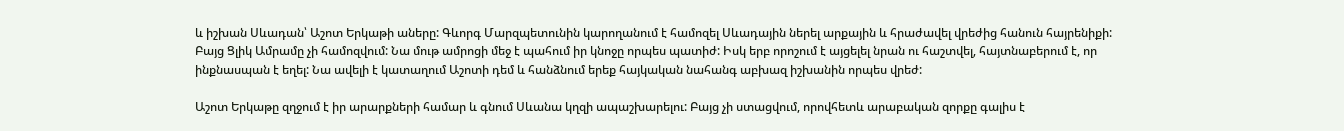և իշխան Սևադան՝ Աշոտ Երկաթի աները: Գևորգ Մարզպետունին կարողանում է համոզել Սևադային ներել արքային և հրաժավել վրեժից հանուն հայրենիքի: Բայց Ցլիկ Ամրամը չի համոզվում: Նա մութ ամրոցի մեջ է պահում իր կնոջը որպես պատիժ: Իսկ երբ որոշում է այցելել նրան ու հաշտվել, հայտնաբերում է, որ ինքնասպան է եղել: Նա ավելի է կատաղում Աշոտի դեմ և հանձնում երեք հայկական նահանգ աբխազ իշխանին որպես վրեժ:

Աշոտ Երկաթը զղջում է իր արարքների համար և գնում Սևանա կղզի ապաշխարելու: Բայց չի ստացվում, որովհետև արաբական զորքը գալիս է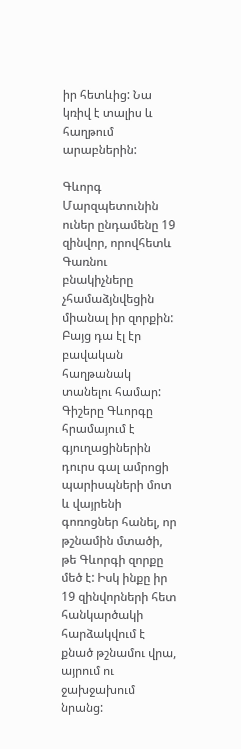իր հետևից: Նա կռիվ է տալիս և հաղթում արաբներին:

Գևորգ Մարզպետունին ուներ ընդամենը 19 զինվոր, որովհետև Գառնու բնակիչները չհամաձյնվեցին միանալ իր զորքին: Բայց դա էլ էր բավական հաղթանակ տանելու համար: Գիշերը Գևորգը հրամայում է գյուղացիներին դուրս գալ ամրոցի պարիսպների մոտ և վայրենի գոռոցներ հանել, որ թշնամին մտածի, թե Գևորգի զորքը մեծ է: Իսկ ինքը իր 19 զինվորների հետ հանկարծակի հարձակվում է քնած թշնամու վրա, այրում ու ջախջախում նրանց: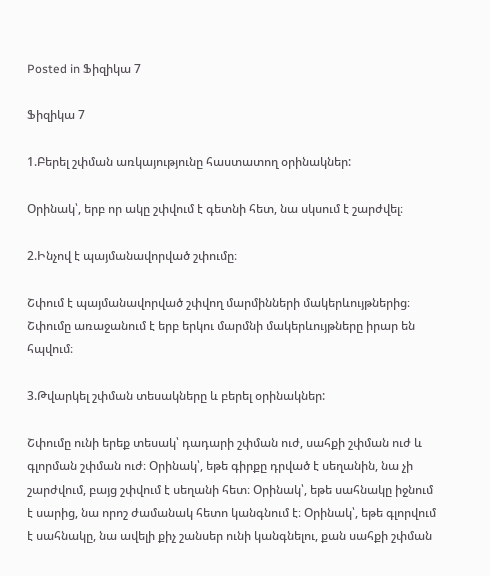Posted in Ֆիզիկա 7

Ֆիզիկա 7

1.Բերել շփման առկայությունը հաստատող օրինակներ:

Օրինակ՝, երբ որ ակը շփվում է գետնի հետ, նա սկսում է շարժվել։

2.Ինչով է պայմանավորված շփումը։

Շփում է պայմանավորված շփվող մարմինների մակերևույթներից։ Շփումը առաջանում է երբ երկու մարմնի մակերևույթները իրար են հպվում։

3.Թվարկել շփման տեսակները և բերել օրինակներ:

Շփումը ունի երեք տեսակ՝ դադարի շփման ուժ, սահքի շփման ուժ և գլորման շփման ուժ։ Օրինակ՝, եթե գիրքը դրված է սեղանին, նա չի շարժվում, բայց շփվում է սեղանի հետ։ Օրինակ՝, եթե սահնակը իջնում է սարից, նա որոշ ժամանակ հետո կանգնում է։ Օրինակ՝, եթե գլորվում է սահնակը, նա ավելի քիչ շանսեր ունի կանգնելու, քան սահքի շփման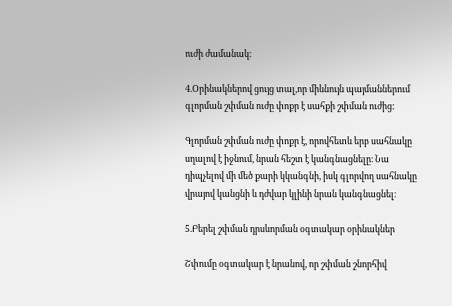ուժի ժամանակ։

4.Օրինակներով ցույց տալ,որ միևնույն պայմաններում գլորման շփման ուժը փոքր է սահքի շփման ուժից:

Գլորման շփման ուժը փոքր է, որովհետև երբ սահնակը սղալով է իջնում, նրան հեշտ է կանգնացնելը։ Նա դիպչելով մի մեծ քարի կկանգնի, իսկ գլորվող սահնակը վրայով կանցնի և դժվար կլինի նրան կանգնացնել։

5.Բերել շփման դրսևորման օգտակար օրինակներ

Շփումը օգտակար է նրանով, որ շփման շնորհիվ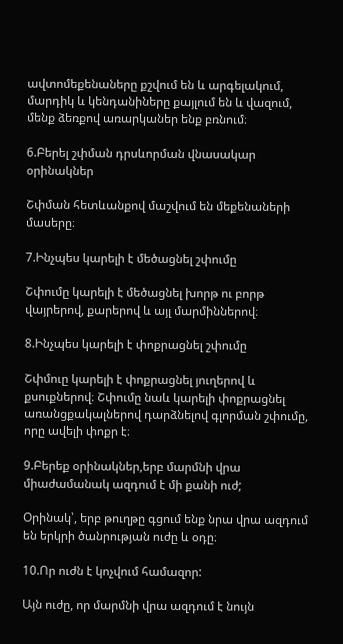ավտոմեքենաները քշվում են և արգելակում, մարդիկ և կենդանիները քայլում են և վազում,  մենք ձեռքով առարկաներ ենք բռնում։

6.Բերել շփման դրսևորման վնասակար օրինակներ

Շփման հետևանքով մաշվում են մեքենաների մասերը։

7.Ինչպես կարելի է մեծացնել շփումը

Շփումը կարելի է մեծացնել խորթ ու բորթ վայրերով, քարերով և այլ մարմիններով։

8.Ինչպես կարելի է փոքրացնել շփումը

Շփմուը կարելի է փոքրացնել յուղերով և քսուքներով։ Շփումը նաև կարելի փոքրացնել առանցքակալներով դարձնելով գլորման շփումը, որը ավելի փոքր է։

9.Բերեք օրինակներ,երբ մարմնի վրա միաժամանակ ազդում է մի քանի ուժ;

Օրինակ՝, երբ թուղթը գցում ենք նրա վրա ազդում են երկրի ծանրության ուժը և օդը։

10.Որ ուժն է կոչվում համազոր:

Այն ուժը, որ մարմնի վրա ազդում է նույն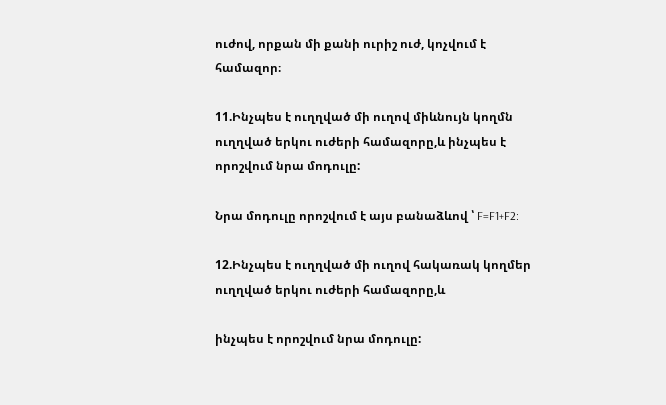ուժով, որքան մի քանի ուրիշ ուժ, կոչվում է համազոր։

11.Ինչպես է ուղղված մի ուղով միևնույն կողմն ուղղված երկու ուժերի համազորը,և ինչպես է որոշվում նրա մոդուլը:

Նրա մոդուլը որոշվում է այս բանաձևով ՝ F=F1+F2:

12.Ինչպես է ուղղված մի ուղով հակառակ կողմեր ուղղված երկու ուժերի համազորը,և

ինչպես է որոշվում նրա մոդուլը: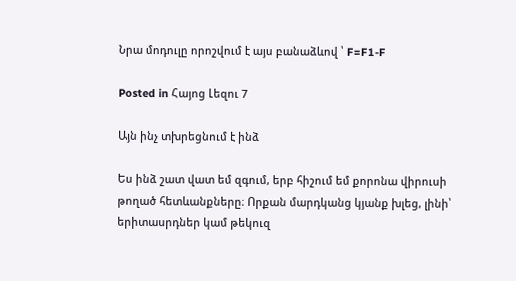Նրա մոդուլը որոշվում է այս բանաձևով ՝ F=F1-F

Posted in Հայոց Լեզու 7

Այն ինչ տխրեցնում է ինձ

Ես ինձ շատ վատ եմ զգում, երբ հիշում եմ քորոնա վիրուսի թողած հետևանքները։ Որքան մարդկանց կյանք խլեց, լինի՝ երիտասրդներ կամ թեկուզ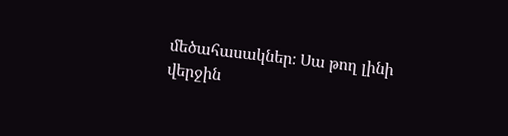մեծահասակներ։ Սա թող լինի վերջին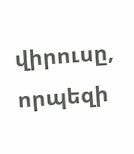վիրուսը, որպեզի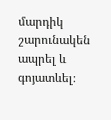մարդիկ շարունակեն ապրել և գոյատևել։